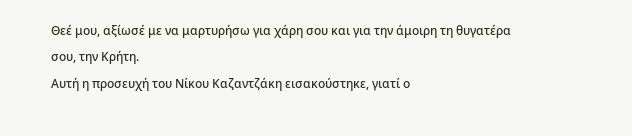Θεέ μου, αξίωσέ με να μαρτυρήσω για χάρη σου και για την άμοιρη τη θυγατέρα σου, την Κρήτη.
Αυτή η προσευχή του Νίκου Καζαντζάκη εισακούστηκε, γιατί ο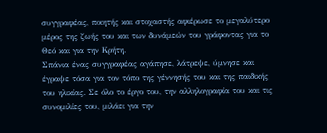συγγραφέας, ποιητής και στοχαστής αφιέρωσε το μεγαλύτερο μέρος της ζωής του και των δυνάμεών του γράφοντας για το Θεό και για την Κρήτη.
Σπάνια ένας συγγραφέας αγάπησε, λάτρεψε, ύμνησε και έγραψε τόσα για τον τόπο της γέννησής του και της παιδικής του ηλικίας. Σε όλο το έργο του, την αλληλογραφία του και τις συνομιλίες του, μιλάει για την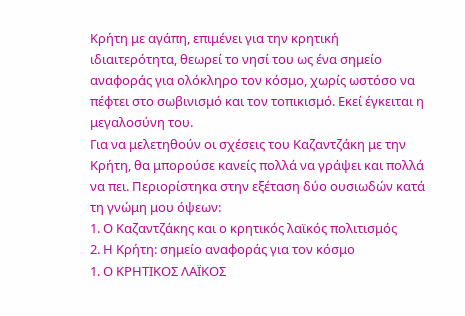Κρήτη με αγάπη, επιμένει για την κρητική ιδιαιτερότητα, θεωρεί το νησί του ως ένα σημείο αναφοράς για ολόκληρο τον κόσμο, χωρίς ωστόσο να πέφτει στο σωβινισμό και τον τοπικισμό. Εκεί έγκειται η μεγαλοσύνη του.
Για να μελετηθούν οι σχέσεις του Καζαντζάκη με την Κρήτη, θα μπορούσε κανείς πολλά να γράψει και πολλά να πει. Περιορίστηκα στην εξέταση δύο ουσιωδών κατά τη γνώμη μου όψεων:
1. Ο Καζαντζάκης και ο κρητικός λαϊκός πολιτισμός
2. Η Κρήτη: σημείο αναφοράς για τον κόσμο
1. Ο ΚΡΗΤΙΚΟΣ ΛΑΪΚΟΣ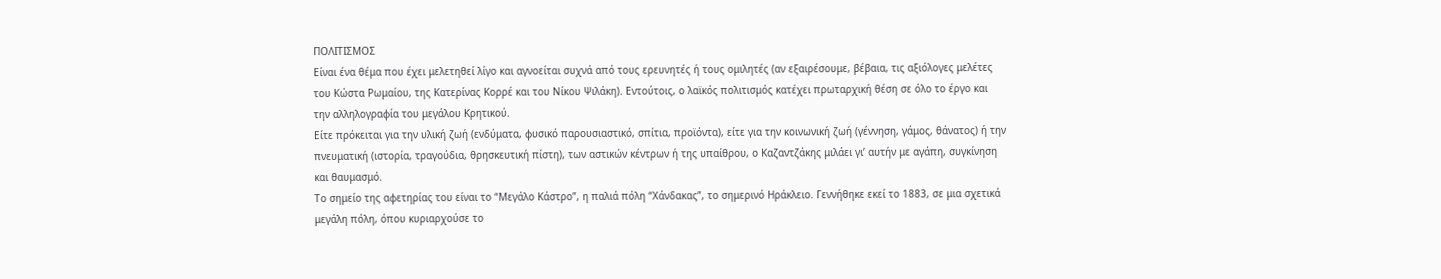ΠΟΛΙΤΙΣΜΟΣ
Είναι ένα θέμα που έχει μελετηθεί λίγο και αγνοείται συχνά από τους ερευνητές ή τους ομιλητές (αν εξαιρέσουμε, βέβαια, τις αξιόλογες μελέτες του Κώστα Ρωμαίου, της Κατερίνας Κορρέ και του Νίκου Ψιλάκη). Εντούτοις, ο λαϊκός πολιτισμός κατέχει πρωταρχική θέση σε όλο το έργο και την αλληλογραφία του μεγάλου Κρητικού.
Είτε πρόκειται για την υλική ζωή (ενδύματα, φυσικό παρουσιαστικό, σπίτια, προϊόντα), είτε για την κοινωνική ζωή (γέννηση, γάμος, θάνατος) ή την πνευματική (ιστορία, τραγούδια, θρησκευτική πίστη), των αστικών κέντρων ή της υπαίθρου, ο Καζαντζάκης μιλάει γι’ αυτήν με αγάπη, συγκίνηση και θαυμασμό.
Το σημείο της αφετηρίας του είναι το “Μεγάλο Κάστρο”, η παλιά πόλη “Χάνδακας”, το σημερινό Ηράκλειο. Γεννήθηκε εκεί το 1883, σε μια σχετικά μεγάλη πόλη, όπου κυριαρχούσε το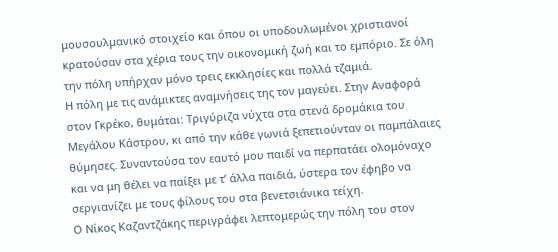μουσουλμανικό στοιχείο και όπου οι υποδουλωμένοι χριστιανοί κρατούσαν στα χέρια τους την οικονομική ζωή και το εμπόριο. Σε όλη την πόλη υπήρχαν μόνο τρεις εκκλησίες και πολλά τζαμιά.
Η πόλη με τις ανάμικτες αναμνήσεις της τον μαγεύει. Στην Αναφορά στον Γκρέκο, θυμάται: Τριγύριζα νύχτα στα στενά δρομάκια του Μεγάλου Κάστρου, κι από την κάθε γωνιά ξεπετιούνταν οι παμπάλαιες θύμησες. Συναντούσα τον εαυτό μου παιδί να περπατάει ολομόναχο και να μη θέλει να παίξει με τ’ άλλα παιδιά, ύστερα τον έφηβο να σεργιανίζει με τους φίλους του στα βενετσιάνικα τείχη.
Ο Νίκος Καζαντζάκης περιγράφει λεπτομερώς την πόλη του στον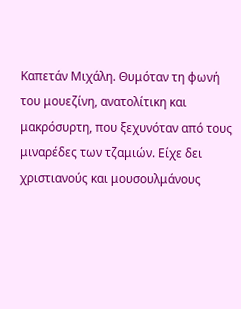Καπετάν Μιχάλη. Θυμόταν τη φωνή του μουεζίνη, ανατολίτικη και μακρόσυρτη, που ξεχυνόταν από τους μιναρέδες των τζαμιών. Είχε δει χριστιανούς και μουσουλμάνους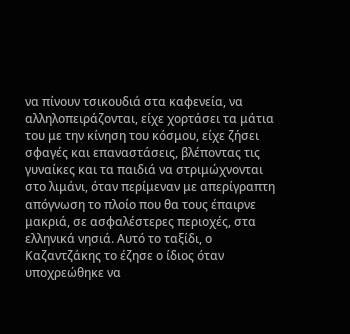να πίνουν τσικουδιά στα καφενεία, να αλληλοπειράζονται, είχε χορτάσει τα μάτια του με την κίνηση του κόσμου, είχε ζήσει σφαγές και επαναστάσεις, βλέποντας τις γυναίκες και τα παιδιά να στριμώχνονται στο λιμάνι, όταν περίμεναν με απερίγραπτη απόγνωση το πλοίο που θα τους έπαιρνε μακριά, σε ασφαλέστερες περιοχές, στα ελληνικά νησιά. Αυτό το ταξίδι, ο Καζαντζάκης το έζησε ο ίδιος όταν υποχρεώθηκε να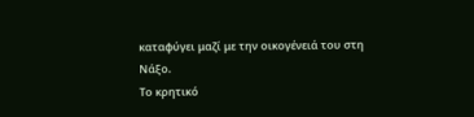καταφύγει μαζί με την οικογένειά του στη Νάξο.
Το κρητικό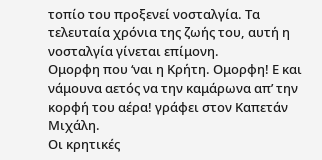τοπίο του προξενεί νοσταλγία. Τα τελευταία χρόνια της ζωής του, αυτή η νοσταλγία γίνεται επίμονη.
Ομορφη που ‘ναι η Κρήτη. Ομορφη! Ε και νάμουνα αετός να την καμάρωνα απ’ την κορφή του αέρα! γράφει στον Καπετάν Μιχάλη.
Οι κρητικές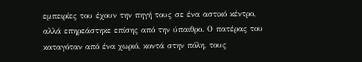εμπειρίες του έχουν την πηγή τους σε ένα αστικό κέντρο, αλλά επηρεάστηκε επίσης από την ύπαιθρο. Ο πατέρας του καταγόταν από ένα χωριό, κοντά στην πόλη, τους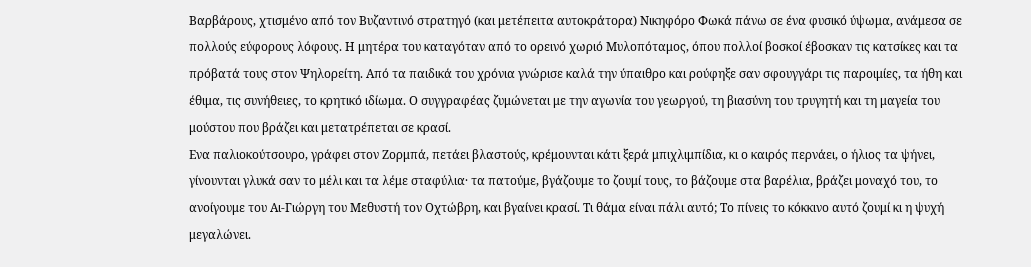Βαρβάρους, χτισμένο από τον Bυζαντινό στρατηγό (και μετέπειτα αυτοκράτορα) Νικηφόρο Φωκά πάνω σε ένα φυσικό ύψωμα, ανάμεσα σε πολλούς εύφορους λόφους. Η μητέρα του καταγόταν από το ορεινό χωριό Μυλοπόταμος, όπου πολλοί βοσκοί έβοσκαν τις κατσίκες και τα πρόβατά τους στον Ψηλορείτη. Από τα παιδικά του χρόνια γνώρισε καλά την ύπαιθρο και ρούφηξε σαν σφουγγάρι τις παροιμίες, τα ήθη και έθιμα, τις συνήθειες, το κρητικό ιδίωμα. Ο συγγραφέας ζυμώνεται με την αγωνία του γεωργού, τη βιασύνη του τρυγητή και τη μαγεία του μούστου που βράζει και μετατρέπεται σε κρασί.
Ενα παλιοκούτσουρο, γράφει στον Ζορμπά, πετάει βλαστούς, κρέμουνται κάτι ξερά μπιχλιμπίδια, κι ο καιρός περνάει, ο ήλιος τα ψήνει, γίνουνται γλυκά σαν το μέλι και τα λέμε σταφύλια· τα πατούμε, βγάζουμε το ζουμί τους, το βάζουμε στα βαρέλια, βράζει μοναχό του, το ανοίγουμε του Αι-Γιώργη του Μεθυστή τον Οχτώβρη, και βγαίνει κρασί. Τι θάμα είναι πάλι αυτό; Το πίνεις το κόκκινο αυτό ζουμί κι η ψυχή μεγαλώνει.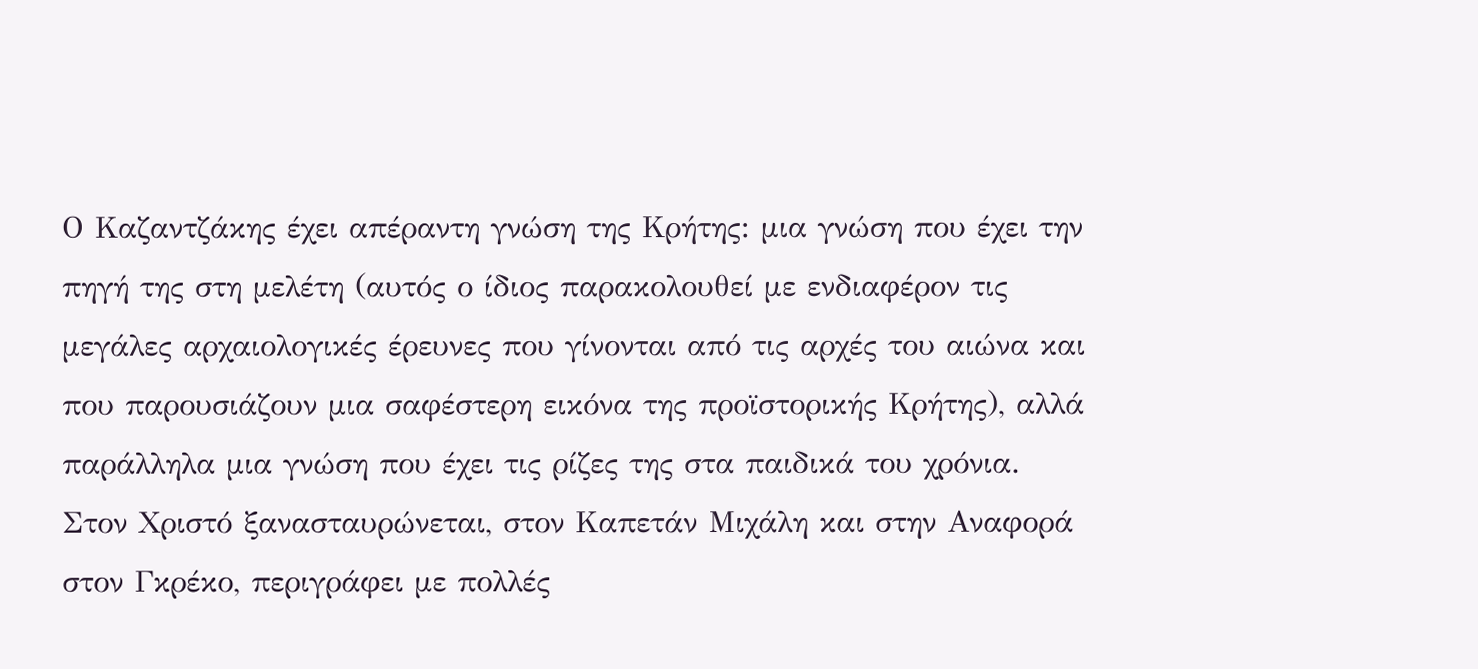Ο Καζαντζάκης έχει απέραντη γνώση της Κρήτης: μια γνώση που έχει την πηγή της στη μελέτη (αυτός ο ίδιος παρακολουθεί με ενδιαφέρον τις μεγάλες αρχαιολογικές έρευνες που γίνονται από τις αρχές του αιώνα και που παρουσιάζουν μια σαφέστερη εικόνα της προϊστορικής Κρήτης), αλλά παράλληλα μια γνώση που έχει τις ρίζες της στα παιδικά του χρόνια.
Στον Χριστό ξανασταυρώνεται, στον Καπετάν Μιχάλη και στην Αναφορά στον Γκρέκο, περιγράφει με πολλές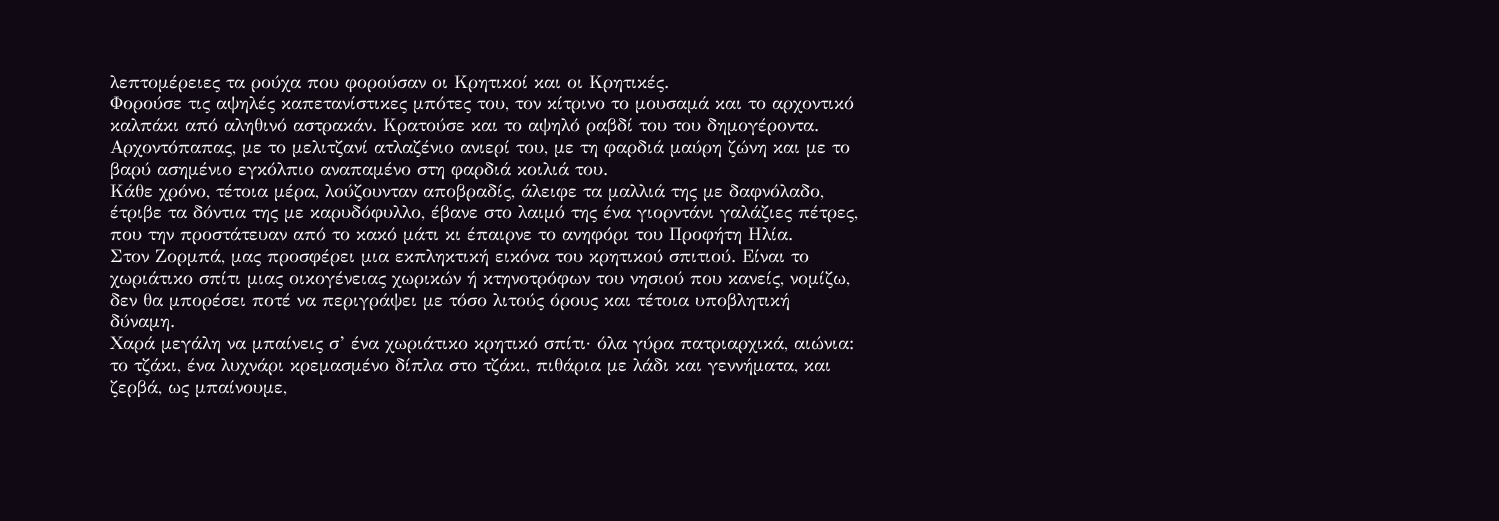λεπτομέρειες τα ρούχα που φορούσαν οι Κρητικοί και οι Κρητικές.
Φορούσε τις αψηλές καπετανίστικες μπότες του, τον κίτρινο το μουσαμά και το αρχοντικό καλπάκι από αληθινό αστρακάν. Κρατούσε και το αψηλό ραβδί του του δημογέροντα.
Αρχοντόπαπας, με το μελιτζανί ατλαζένιο ανιερί του, με τη φαρδιά μαύρη ζώνη και με το βαρύ ασημένιο εγκόλπιο αναπαμένο στη φαρδιά κοιλιά του.
Κάθε χρόνο, τέτοια μέρα, λούζουνταν αποβραδίς, άλειφε τα μαλλιά της με δαφνόλαδο, έτριβε τα δόντια της με καρυδόφυλλο, έβανε στο λαιμό της ένα γιορντάνι γαλάζιες πέτρες, που την προστάτευαν από το κακό μάτι κι έπαιρνε το ανηφόρι του Προφήτη Ηλία.
Στον Ζορμπά, μας προσφέρει μια εκπληκτική εικόνα του κρητικού σπιτιού. Είναι το χωριάτικο σπίτι μιας οικογένειας χωρικών ή κτηνοτρόφων του νησιού που κανείς, νομίζω, δεν θα μπορέσει ποτέ να περιγράψει με τόσο λιτούς όρους και τέτοια υποβλητική δύναμη.
Χαρά μεγάλη να μπαίνεις σ’ ένα χωριάτικο κρητικό σπίτι· όλα γύρα πατριαρχικά, αιώνια: το τζάκι, ένα λυχνάρι κρεμασμένο δίπλα στο τζάκι, πιθάρια με λάδι και γεννήματα, και ζερβά, ως μπαίνουμε,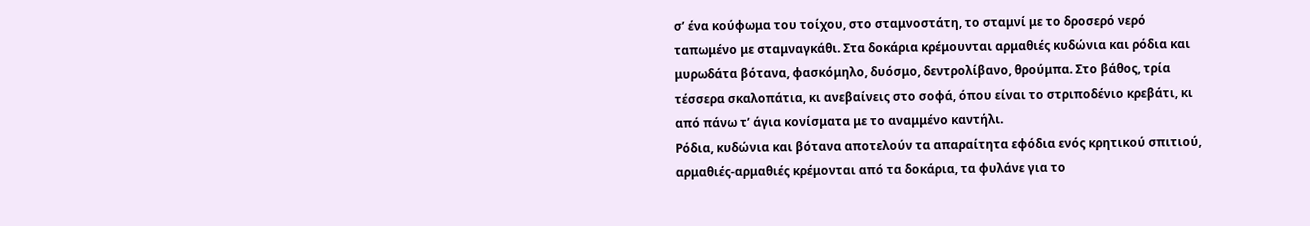σ’ ένα κούφωμα του τοίχου, στο σταμνοστάτη, το σταμνί με το δροσερό νερό ταπωμένο με σταμναγκάθι. Στα δοκάρια κρέμουνται αρμαθιές κυδώνια και ρόδια και μυρωδάτα βότανα, φασκόμηλο, δυόσμο, δεντρολίβανο, θρούμπα. Στο βάθος, τρία τέσσερα σκαλοπάτια, κι ανεβαίνεις στο σοφά, όπου είναι το στριποδένιο κρεβάτι, κι από πάνω τ’ άγια κονίσματα με το αναμμένο καντήλι.
Ρόδια, κυδώνια και βότανα αποτελούν τα απαραίτητα εφόδια ενός κρητικού σπιτιού, αρμαθιές-αρμαθιές κρέμονται από τα δοκάρια, τα φυλάνε για το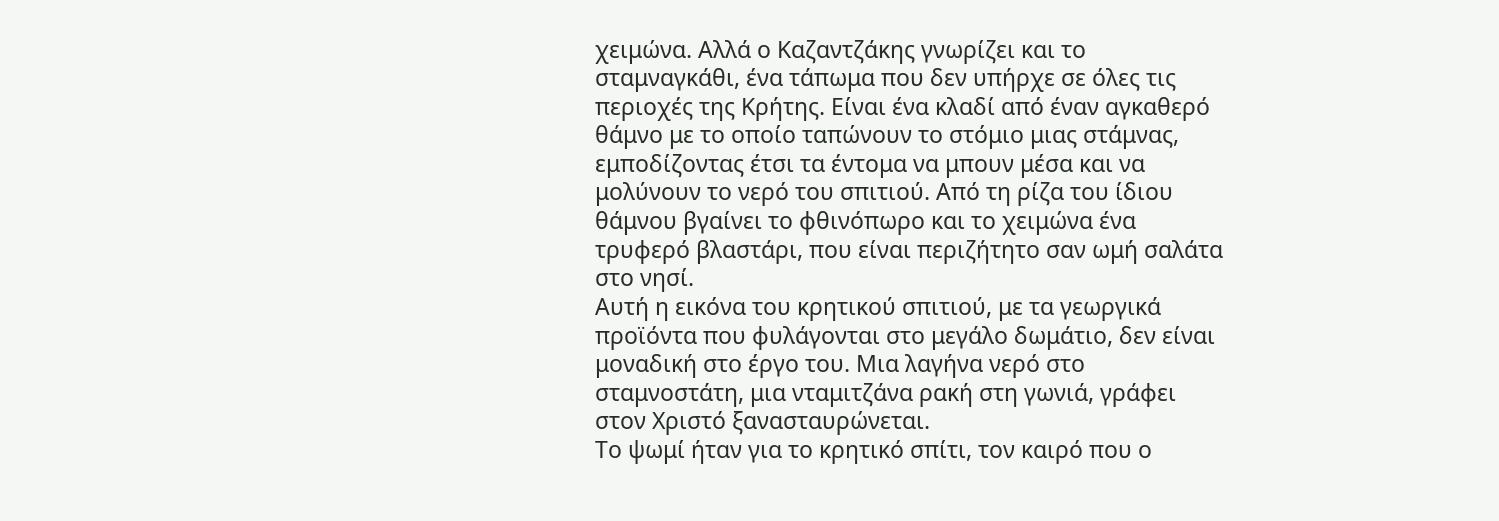χειμώνα. Αλλά ο Καζαντζάκης γνωρίζει και το σταμναγκάθι, ένα τάπωμα που δεν υπήρχε σε όλες τις περιοχές της Κρήτης. Είναι ένα κλαδί από έναν αγκαθερό θάμνο με το οποίο ταπώνουν το στόμιο μιας στάμνας, εμποδίζοντας έτσι τα έντομα να μπουν μέσα και να μολύνουν το νερό του σπιτιού. Από τη ρίζα του ίδιου θάμνου βγαίνει το φθινόπωρο και το χειμώνα ένα τρυφερό βλαστάρι, που είναι περιζήτητο σαν ωμή σαλάτα στο νησί.
Αυτή η εικόνα του κρητικού σπιτιού, με τα γεωργικά προϊόντα που φυλάγονται στο μεγάλο δωμάτιο, δεν είναι μοναδική στο έργο του. Μια λαγήνα νερό στο σταμνοστάτη, μια νταμιτζάνα ρακή στη γωνιά, γράφει στον Χριστό ξανασταυρώνεται.
Το ψωμί ήταν για το κρητικό σπίτι, τον καιρό που ο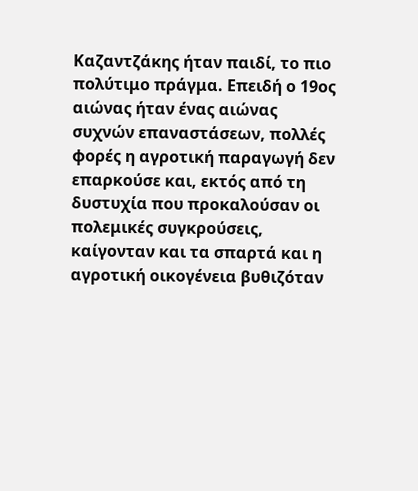Καζαντζάκης ήταν παιδί, το πιο πολύτιμο πράγμα. Επειδή ο 19ος αιώνας ήταν ένας αιώνας συχνών επαναστάσεων, πολλές φορές η αγροτική παραγωγή δεν επαρκούσε και, εκτός από τη δυστυχία που προκαλούσαν οι πολεμικές συγκρούσεις, καίγονταν και τα σπαρτά και η αγροτική οικογένεια βυθιζόταν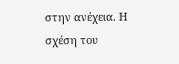στην ανέχεια. Η σχέση του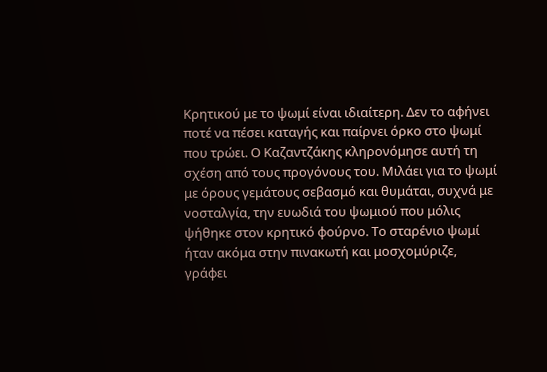Κρητικού με το ψωμί είναι ιδιαίτερη. Δεν το αφήνει ποτέ να πέσει καταγής και παίρνει όρκο στο ψωμί που τρώει. Ο Καζαντζάκης κληρονόμησε αυτή τη σχέση από τους προγόνους του. Μιλάει για το ψωμί με όρους γεμάτους σεβασμό και θυμάται, συχνά με νοσταλγία, την ευωδιά του ψωμιού που μόλις ψήθηκε στον κρητικό φούρνο. Το σταρένιο ψωμί ήταν ακόμα στην πινακωτή και μοσχομύριζε, γράφει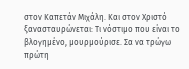στον Καπετάν Μιχάλη. Και στον Χριστό ξανασταυρώνεται: Τι νόστιμο που είναι το βλογημένο, μουρμούρισε. Σα να τρώγω πρώτη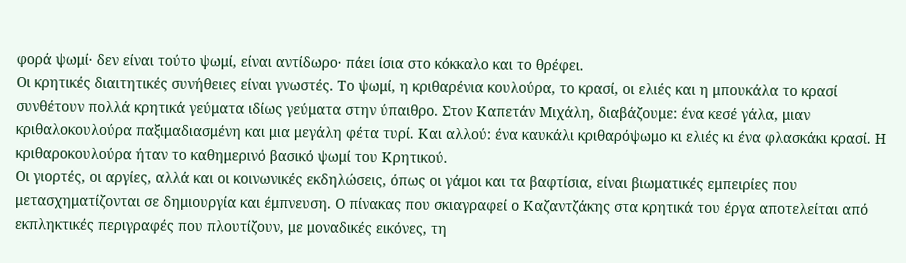φορά ψωμί· δεν είναι τούτο ψωμί, είναι αντίδωρο· πάει ίσια στο κόκκαλο και το θρέφει.
Οι κρητικές διαιτητικές συνήθειες είναι γνωστές. Το ψωμί, η κριθαρένια κουλούρα, το κρασί, οι ελιές και η μπουκάλα το κρασί συνθέτουν πολλά κρητικά γεύματα ιδίως γεύματα στην ύπαιθρο. Στον Καπετάν Μιχάλη, διαβάζουμε: ένα κεσέ γάλα, μιαν κριθαλοκουλούρα παξιμαδιασμένη και μια μεγάλη φέτα τυρί. Και αλλού: ένα καυκάλι κριθαρόψωμο κι ελιές κι ένα φλασκάκι κρασί. Η κριθαροκουλούρα ήταν το καθημερινό βασικό ψωμί του Κρητικού.
Οι γιορτές, οι αργίες, αλλά και οι κοινωνικές εκδηλώσεις, όπως οι γάμοι και τα βαφτίσια, είναι βιωματικές εμπειρίες που μετασχηματίζονται σε δημιουργία και έμπνευση. Ο πίνακας που σκιαγραφεί ο Καζαντζάκης στα κρητικά του έργα αποτελείται από εκπληκτικές περιγραφές που πλουτίζουν, με μοναδικές εικόνες, τη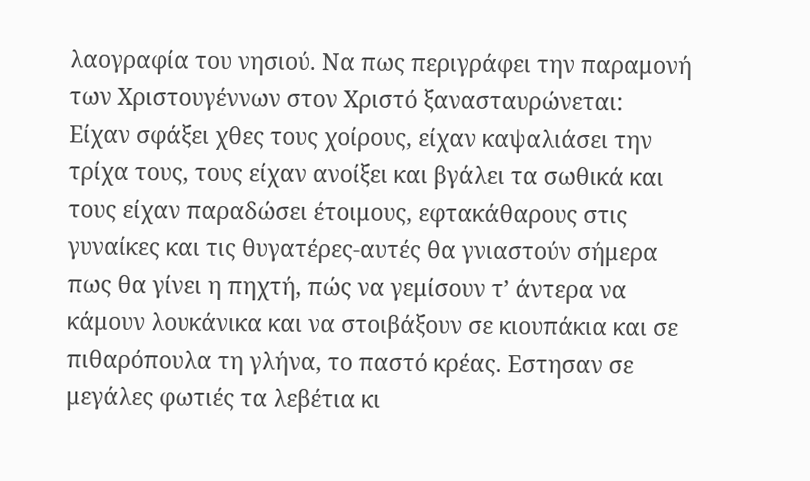λαογραφία του νησιού. Να πως περιγράφει την παραμονή των Χριστουγέννων στον Χριστό ξανασταυρώνεται:
Είχαν σφάξει χθες τους χοίρους, είχαν καψαλιάσει την τρίχα τους, τους είχαν ανοίξει και βγάλει τα σωθικά και τους είχαν παραδώσει έτοιμους, εφτακάθαρους στις γυναίκες και τις θυγατέρες-αυτές θα γνιαστούν σήμερα πως θα γίνει η πηχτή, πώς να γεμίσουν τ’ άντερα να κάμουν λουκάνικα και να στοιβάξουν σε κιουπάκια και σε πιθαρόπουλα τη γλήνα, το παστό κρέας. Εστησαν σε μεγάλες φωτιές τα λεβέτια κι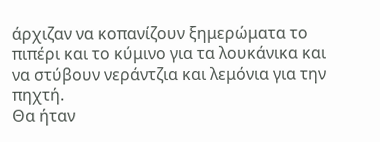άρχιζαν να κοπανίζουν ξημερώματα το πιπέρι και το κύμινο για τα λουκάνικα και να στύβουν νεράντζια και λεμόνια για την πηχτή.
Θα ήταν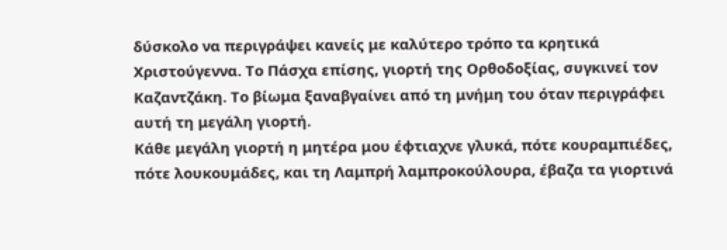δύσκολο να περιγράψει κανείς με καλύτερο τρόπο τα κρητικά Χριστούγεννα. Το Πάσχα επίσης, γιορτή της Ορθοδοξίας, συγκινεί τον Καζαντζάκη. Το βίωμα ξαναβγαίνει από τη μνήμη του όταν περιγράφει αυτή τη μεγάλη γιορτή.
Κάθε μεγάλη γιορτή η μητέρα μου έφτιαχνε γλυκά, πότε κουραμπιέδες, πότε λουκουμάδες, και τη Λαμπρή λαμπροκούλουρα, έβαζα τα γιορτινά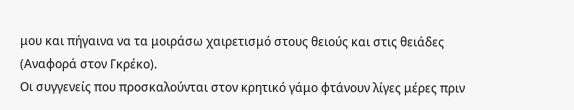μου και πήγαινα να τα μοιράσω χαιρετισμό στους θειούς και στις θειάδες (Αναφορά στον Γκρέκο).
Οι συγγενείς που προσκαλούνται στον κρητικό γάμο φτάνουν λίγες μέρες πριν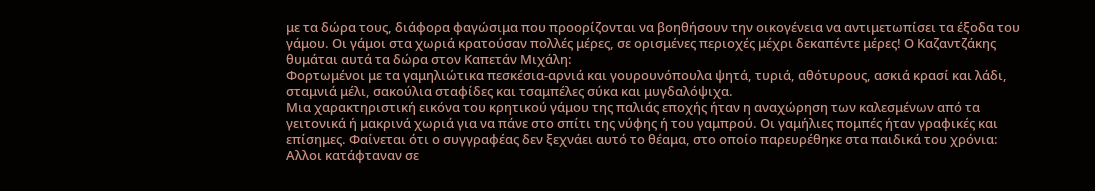με τα δώρα τους, διάφορα φαγώσιμα που προορίζονται να βοηθήσουν την οικογένεια να αντιμετωπίσει τα έξοδα του γάμου. Οι γάμοι στα χωριά κρατούσαν πολλές μέρες, σε ορισμένες περιοχές μέχρι δεκαπέντε μέρες! Ο Καζαντζάκης θυμάται αυτά τα δώρα στον Καπετάν Μιχάλη:
Φορτωμένοι με τα γαμηλιώτικα πεσκέσια-αρνιά και γουρουνόπουλα ψητά, τυριά, αθότυρους, ασκιά κρασί και λάδι, σταμνιά μέλι, σακούλια σταφίδες και τσαμπέλες σύκα και μυγδαλόψιχα.
Μια χαρακτηριστική εικόνα του κρητικού γάμου της παλιάς εποχής ήταν η αναχώρηση των καλεσμένων από τα γειτονικά ή μακρινά χωριά για να πάνε στο σπίτι της νύφης ή του γαμπρού. Οι γαμήλιες πομπές ήταν γραφικές και επίσημες. Φαίνεται ότι ο συγγραφέας δεν ξεχνάει αυτό το θέαμα, στο οποίο παρευρέθηκε στα παιδικά του χρόνια: Αλλοι κατάφταναν σε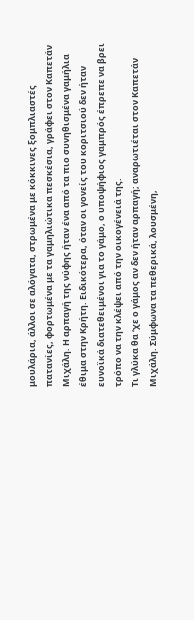μουλάρια, άλλοι σε αλόγατα, στρωμένα με κόκκινες ξομπλιαστές πατανίες, φορτωμένα με τα γαμηλιώτικα πεσκέσια, γράφει στον Καπετάν Μιχάλη. Η αρπαγή της νύφης ήταν ένα από τα πιο συνηθισμένα γαμήλια έθιμα στην Κρήτη. Ειδικότερα, όταν οι γονείς του κοριτσιού δεν ήταν ευνοϊκά διατεθειμένοι για το γάμο, ο υποψήφιος γαμπρός έπρεπε να βρει τρόπο να την κλέψει από την οικογένειά της.
Τι γλύκα θα ‘χε ο γάμος αν δεν ήταν αρπαγή; αναρωτιέται στον Καπετάν Μιχάλη. Σύμφωνα τα πεθερικά, λουσμένη,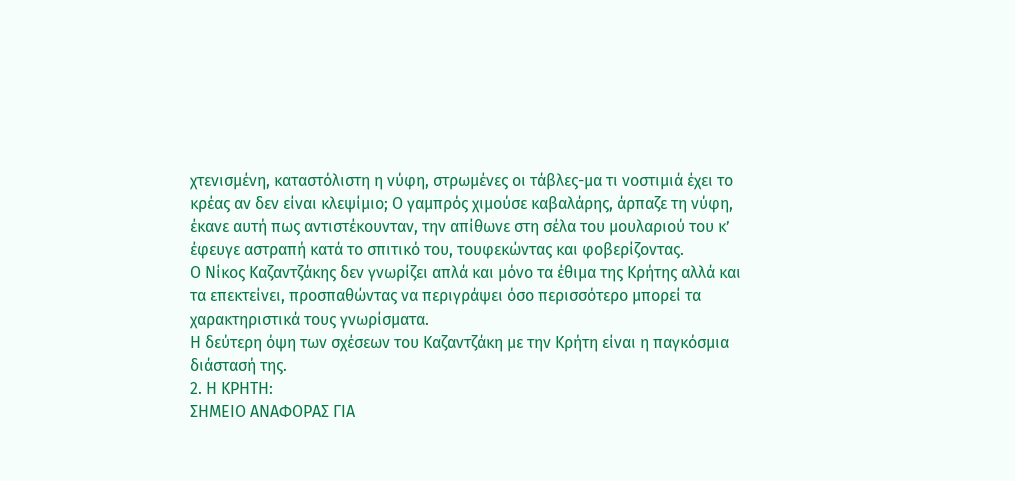χτενισμένη, καταστόλιστη η νύφη, στρωμένες οι τάβλες-μα τι νοστιμιά έχει το κρέας αν δεν είναι κλεψίμιο; Ο γαμπρός χιμούσε καβαλάρης, άρπαζε τη νύφη, έκανε αυτή πως αντιστέκουνταν, την απίθωνε στη σέλα του μουλαριού του κ’ έφευγε αστραπή κατά το σπιτικό του, τουφεκώντας και φοβερίζοντας.
Ο Νίκος Καζαντζάκης δεν γνωρίζει απλά και μόνο τα έθιμα της Κρήτης αλλά και τα επεκτείνει, προσπαθώντας να περιγράψει όσο περισσότερο μπορεί τα χαρακτηριστικά τους γνωρίσματα.
Η δεύτερη όψη των σχέσεων του Καζαντζάκη με την Κρήτη είναι η παγκόσμια διάστασή της.
2. Η ΚΡΗΤΗ:
ΣΗΜΕΙΟ ΑΝΑΦΟΡΑΣ ΓΙΑ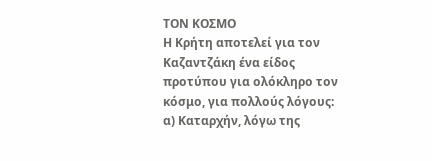ΤΟΝ ΚΟΣΜΟ
Η Κρήτη αποτελεί για τον Καζαντζάκη ένα είδος προτύπου για ολόκληρο τον κόσμο, για πολλούς λόγους:
α) Καταρχήν, λόγω της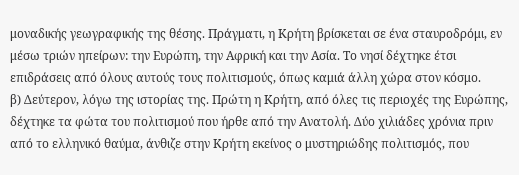μοναδικής γεωγραφικής της θέσης. Πράγματι, η Κρήτη βρίσκεται σε ένα σταυροδρόμι, εν μέσω τριών ηπείρων: την Ευρώπη, την Αφρική και την Ασία. Το νησί δέχτηκε έτσι επιδράσεις από όλους αυτούς τους πολιτισμούς, όπως καμιά άλλη χώρα στον κόσμο.
β) Δεύτερον, λόγω της ιστορίας της. Πρώτη η Κρήτη, από όλες τις περιοχές της Ευρώπης, δέχτηκε τα φώτα του πολιτισμού που ήρθε από την Ανατολή. Δύο χιλιάδες χρόνια πριν από το ελληνικό θαύμα, άνθιζε στην Κρήτη εκείνος ο μυστηριώδης πολιτισμός, που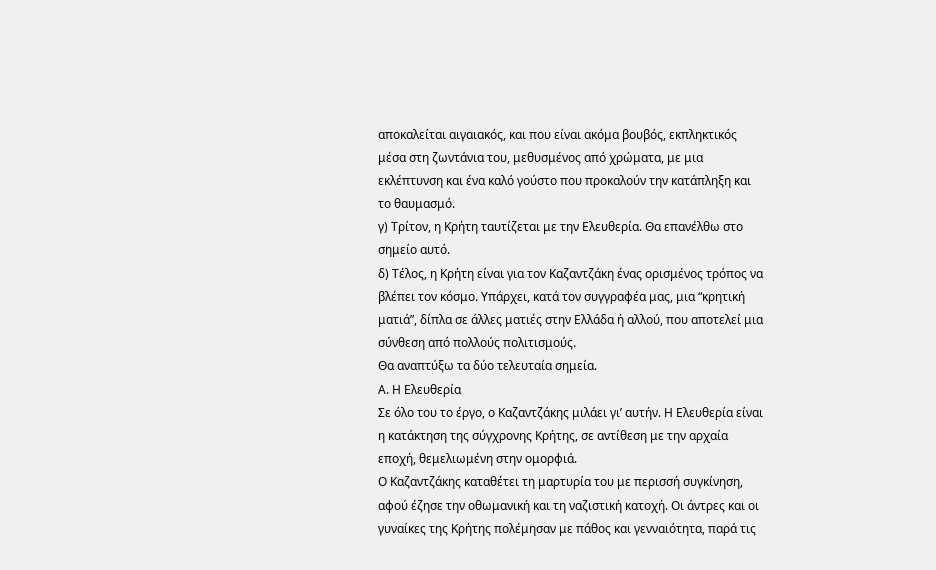αποκαλείται αιγαιακός, και που είναι ακόμα βουβός, εκπληκτικός μέσα στη ζωντάνια του, μεθυσμένος από χρώματα, με μια εκλέπτυνση και ένα καλό γούστο που προκαλούν την κατάπληξη και το θαυμασμό.
γ) Τρίτον, η Κρήτη ταυτίζεται με την Ελευθερία. Θα επανέλθω στο σημείο αυτό.
δ) Τέλος, η Κρήτη είναι για τον Καζαντζάκη ένας ορισμένος τρόπος να βλέπει τον κόσμο. Υπάρχει, κατά τον συγγραφέα μας, μια “κρητική ματιά”, δίπλα σε άλλες ματιές στην Ελλάδα ή αλλού, που αποτελεί μια σύνθεση από πολλούς πολιτισμούς.
Θα αναπτύξω τα δύο τελευταία σημεία.
Α. Η Ελευθερία
Σε όλο του το έργο, ο Καζαντζάκης μιλάει γι’ αυτήν. Η Ελευθερία είναι η κατάκτηση της σύγχρονης Κρήτης, σε αντίθεση με την αρχαία εποχή, θεμελιωμένη στην ομορφιά.
Ο Καζαντζάκης καταθέτει τη μαρτυρία του με περισσή συγκίνηση, αφού έζησε την οθωμανική και τη ναζιστική κατοχή. Οι άντρες και οι γυναίκες της Κρήτης πολέμησαν με πάθος και γενναιότητα, παρά τις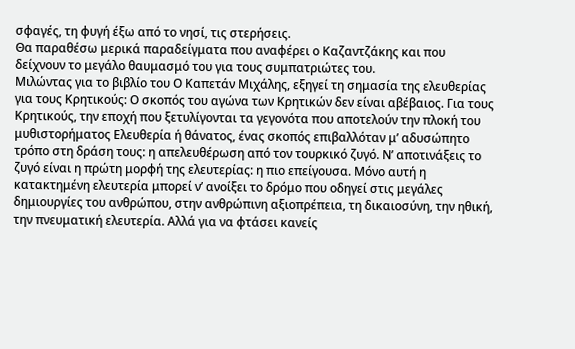σφαγές, τη φυγή έξω από το νησί, τις στερήσεις.
Θα παραθέσω μερικά παραδείγματα που αναφέρει ο Καζαντζάκης και που δείχνουν το μεγάλο θαυμασμό του για τους συμπατριώτες του.
Μιλώντας για το βιβλίο του Ο Καπετάν Μιχάλης, εξηγεί τη σημασία της ελευθερίας για τους Κρητικούς: Ο σκοπός του αγώνα των Κρητικών δεν είναι αβέβαιος. Για τους Κρητικούς, την εποχή που ξετυλίγονται τα γεγονότα που αποτελούν την πλοκή του μυθιστορήματος Ελευθερία ή θάνατος, ένας σκοπός επιβαλλόταν μ’ αδυσώπητο τρόπο στη δράση τους: η απελευθέρωση από τον τουρκικό ζυγό. Ν’ αποτινάξεις το ζυγό είναι η πρώτη μορφή της ελευτερίας: η πιο επείγουσα. Μόνο αυτή η κατακτημένη ελευτερία μπορεί ν’ ανοίξει το δρόμο που οδηγεί στις μεγάλες δημιουργίες του ανθρώπου, στην ανθρώπινη αξιοπρέπεια, τη δικαιοσύνη, την ηθική, την πνευματική ελευτερία. Αλλά για να φτάσει κανείς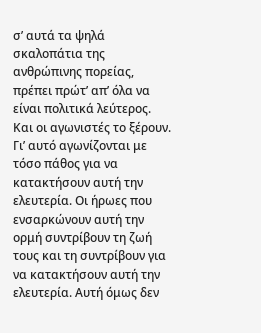σ’ αυτά τα ψηλά σκαλοπάτια της ανθρώπινης πορείας, πρέπει πρώτ’ απ’ όλα να είναι πολιτικά λεύτερος. Και οι αγωνιστές το ξέρουν. Γι’ αυτό αγωνίζονται με τόσο πάθος για να κατακτήσουν αυτή την ελευτερία. Οι ήρωες που ενσαρκώνουν αυτή την ορμή συντρίβουν τη ζωή τους και τη συντρίβουν για να κατακτήσουν αυτή την ελευτερία. Αυτή όμως δεν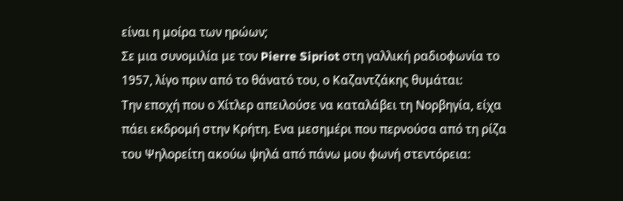είναι η μοίρα των ηρώων;
Σε μια συνομιλία με τον Pierre Sipriot στη γαλλική ραδιοφωνία το 1957, λίγο πριν από το θάνατό του, ο Καζαντζάκης θυμάται:
Την εποχή που ο Χίτλερ απειλούσε να καταλάβει τη Νορβηγία, είχα πάει εκδρομή στην Κρήτη. Ενα μεσημέρι που περνούσα από τη ρίζα του Ψηλορείτη ακούω ψηλά από πάνω μου φωνή στεντόρεια: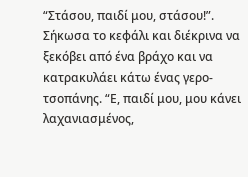“Στάσου, παιδί μου, στάσου!”. Σήκωσα το κεφάλι και διέκρινα να ξεκόβει από ένα βράχο και να κατρακυλάει κάτω ένας γερο-τσοπάνης. “Ε, παιδί μου, μου κάνει λαχανιασμένος,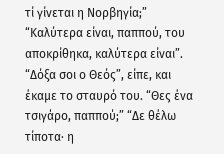τί γίνεται η Νορβηγία;” “Καλύτερα είναι, παππού, του αποκρίθηκα, καλύτερα είναι”. “Δόξα σοι ο Θεός”, είπε, και έκαμε το σταυρό του. “Θες ένα τσιγάρο, παππού;” “Δε θέλω τίποτα· η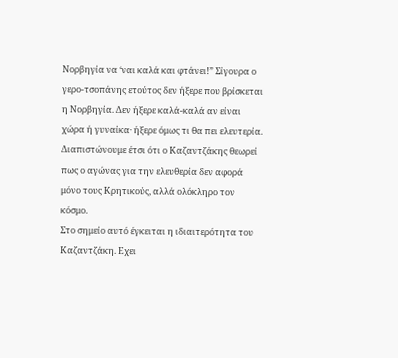Νορβηγία να ‘ναι καλά και φτάνει!” Σίγουρα ο γερο-τσοπάνης ετούτος δεν ήξερε που βρίσκεται η Νορβηγία. Δεν ήξερε καλά-καλά αν είναι χώρα ή γυναίκα· ήξερε όμως τι θα πει ελευτερία.
Διαπιστώνουμε έτσι ότι ο Καζαντζάκης θεωρεί πως ο αγώνας για την ελευθερία δεν αφορά μόνο τους Κρητικούς, αλλά ολόκληρο τον κόσμο.
Στο σημείο αυτό έγκειται η ιδιαιτερότητα του Καζαντζάκη. Εχει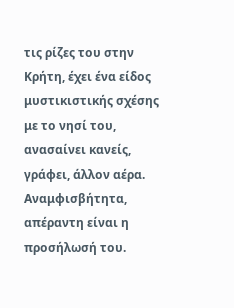τις ρίζες του στην Κρήτη, έχει ένα είδος μυστικιστικής σχέσης με το νησί του, ανασαίνει κανείς, γράφει, άλλον αέρα. Αναμφισβήτητα, απέραντη είναι η προσήλωσή του.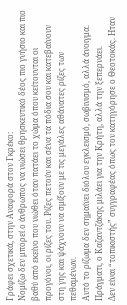Γράφει σχετικά, στην Αναφορά στον Γκρέκο:
Νομίζω δεν μπορεί ο άνθρωπος να νιώσει θρησκευτικό δέος πιο γνήσιο και πιο βαθύ από εκείνο που νιώθει όταν πατάει το χώμα όπου κείτουνται οι προγόνοι, οι ρίζες του. Ρίζες πετούν και σένα τα πόδια σου και κατεβαίνουν στη γης και ψάχνουν να σμίξουν με τις μεγάλες αθάνατες ρίζες των πεθαμένων.
Αυτό το ρίζωμα δεν σημαίνει διόλου εγκλεισμό, σωβινισμό, αλλά άνοιγμα. Πράγματι, ο Καζαντζάκης μιλάει για την Κρήτη, αλλά την ξεπερνάει.
Δεν είναι “τοπικιστής” συγγραφέας όπως τον κατηγόρησε ο Θεοτοκάς. Ηταν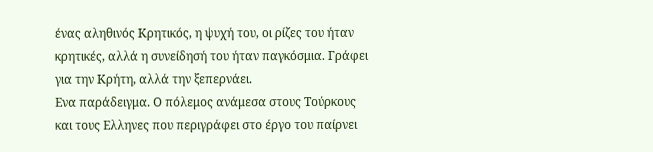ένας αληθινός Κρητικός, η ψυχή του, οι ρίζες του ήταν κρητικές, αλλά η συνείδησή του ήταν παγκόσμια. Γράφει για την Κρήτη, αλλά την ξεπερνάει.
Ενα παράδειγμα. Ο πόλεμος ανάμεσα στους Τούρκους και τους Ελληνες που περιγράφει στο έργο του παίρνει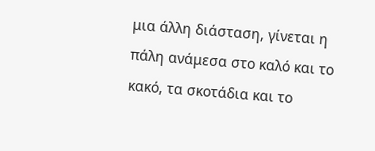μια άλλη διάσταση, γίνεται η πάλη ανάμεσα στο καλό και το κακό, τα σκοτάδια και το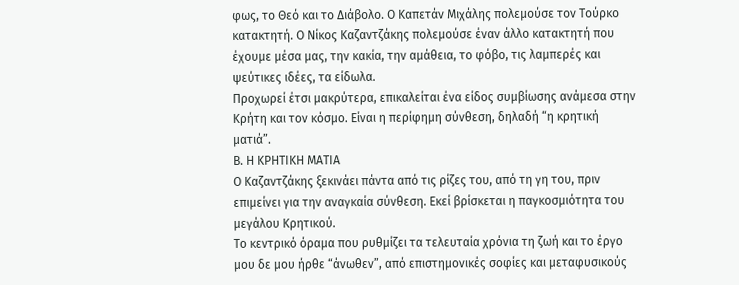φως, το Θεό και το Διάβολο. Ο Καπετάν Μιχάλης πολεμούσε τον Τούρκο κατακτητή. Ο Νίκος Καζαντζάκης πολεμούσε έναν άλλο κατακτητή που έχουμε μέσα μας, την κακία, την αμάθεια, το φόβο, τις λαμπερές και ψεύτικες ιδέες, τα είδωλα.
Προχωρεί έτσι μακρύτερα, επικαλείται ένα είδος συμβίωσης ανάμεσα στην Κρήτη και τον κόσμο. Είναι η περίφημη σύνθεση, δηλαδή “η κρητική ματιά”.
Β. Η ΚΡΗΤΙΚΗ ΜΑΤΙΑ
Ο Καζαντζάκης ξεκινάει πάντα από τις ρίζες του, από τη γη του, πριν επιμείνει για την αναγκαία σύνθεση. Εκεί βρίσκεται η παγκοσμιότητα του μεγάλου Κρητικού.
Το κεντρικό όραμα που ρυθμίζει τα τελευταία χρόνια τη ζωή και το έργο μου δε μου ήρθε “άνωθεν”, από επιστημονικές σοφίες και μεταφυσικούς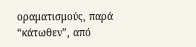οραματισμούς, παρά “κάτωθεν”, από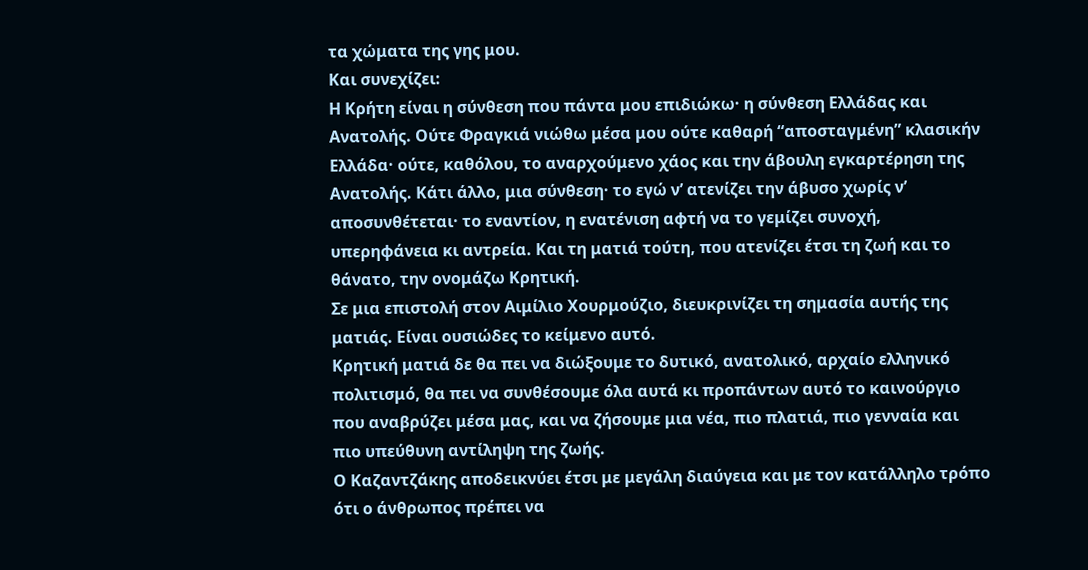τα χώματα της γης μου.
Και συνεχίζει:
Η Κρήτη είναι η σύνθεση που πάντα μου επιδιώκω· η σύνθεση Ελλάδας και Ανατολής. Ούτε Φραγκιά νιώθω μέσα μου ούτε καθαρή “αποσταγμένη” κλασικήν Ελλάδα· ούτε, καθόλου, το αναρχούμενο χάος και την άβουλη εγκαρτέρηση της Ανατολής. Κάτι άλλο, μια σύνθεση· το εγώ ν’ ατενίζει την άβυσο χωρίς ν’ αποσυνθέτεται· το εναντίον, η ενατένιση αφτή να το γεμίζει συνοχή, υπερηφάνεια κι αντρεία. Και τη ματιά τούτη, που ατενίζει έτσι τη ζωή και το θάνατο, την ονομάζω Κρητική.
Σε μια επιστολή στον Αιμίλιο Χουρμούζιο, διευκρινίζει τη σημασία αυτής της ματιάς. Είναι ουσιώδες το κείμενο αυτό.
Κρητική ματιά δε θα πει να διώξουμε το δυτικό, ανατολικό, αρχαίο ελληνικό πολιτισμό, θα πει να συνθέσουμε όλα αυτά κι προπάντων αυτό το καινούργιο που αναβρύζει μέσα μας, και να ζήσουμε μια νέα, πιο πλατιά, πιο γενναία και πιο υπεύθυνη αντίληψη της ζωής.
Ο Καζαντζάκης αποδεικνύει έτσι με μεγάλη διαύγεια και με τον κατάλληλο τρόπο ότι ο άνθρωπος πρέπει να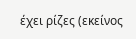έχει ρίζες (εκείνος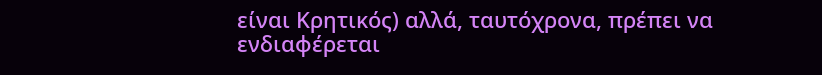είναι Κρητικός) αλλά, ταυτόχρονα, πρέπει να ενδιαφέρεται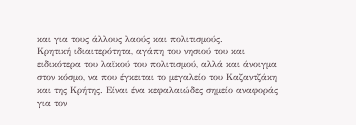και για τους άλλους λαούς και πολιτισμούς.
Κρητική ιδιαιτερότητα, αγάπη του νησιού του και ειδικότερα του λαϊκού του πολιτισμού, αλλά και άνοιγμα στον κόσμο, να που έγκειται το μεγαλείο του Καζαντζάκη και της Κρήτης. Είναι ένα κεφαλαιώδες σημείο αναφοράς για τον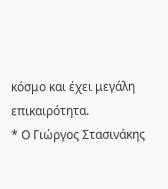κόσμο και έχει μεγάλη επικαιρότητα.
* Ο Γιώργος Στασινάκης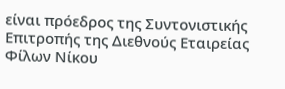είναι πρόεδρος της Συντονιστικής Επιτροπής της Διεθνούς Εταιρείας Φίλων Νίκου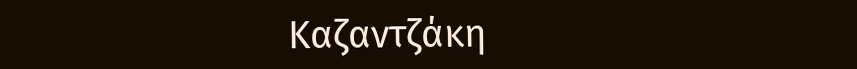Καζαντζάκη